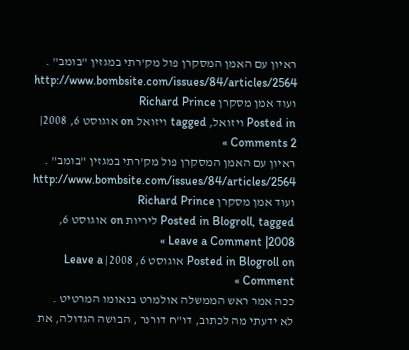ראיון עם האמן המסקרן פול מק'רתי במגזין "בומב" .
http://www.bombsite.com/issues/84/articles/2564
ועוד אמן מסקרן Richard Prince
Posted in ויזואל, tagged ויזואל on אוגוסט 6, 2008| 2 Comments »
ראיון עם האמן המסקרן פול מק'רתי במגזין "בומב" .
http://www.bombsite.com/issues/84/articles/2564
ועוד אמן מסקרן Richard Prince
Posted in Blogroll, tagged ליריות on אוגוסט 6, 2008| Leave a Comment »
Posted in Blogroll on אוגוסט 6, 2008| Leave a Comment »
ככה אמר ראש הממשלה אולמרט בנאומו המרטיט .
לא ידעתי מה לכתוב, דו"ח דורנר , הבושה הגדולה, את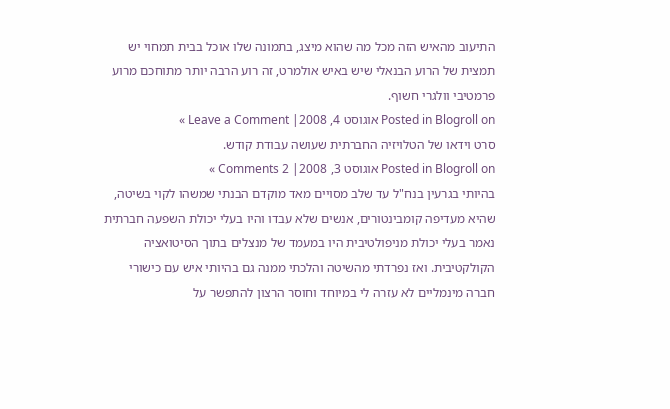התיעוב מהאיש הזה מכל מה שהוא מיצג, בתמונה שלו אוכל בבית תמחוי יש תמצית של הרוע הבנאלי שיש באיש אולמרט, זה רוע הרבה יותר מתוחכם מרוע פרמטיבי וולגרי חשוף.
Posted in Blogroll on אוגוסט 4, 2008| Leave a Comment »
סרט וידאו של הטלויזיה החברתית שעושה עבודת קודש.
Posted in Blogroll on אוגוסט 3, 2008| 2 Comments »
בהיותי בגרעין בנח"ל עד שלב מסויים מאד מוקדם הבנתי שמשהו לקוי בשיטה, שהיא מעדיפה קומבינטורים, אנשים שלא עבדו והיו בעלי יכולת השפעה חברתית נאמר בעלי יכולת מניפולטיבית היו במעמד של מנצלים בתוך הסיטואציה הקולקטיבית. ואז נפרדתי מהשיטה והלכתי ממנה גם בהיותי איש עם כישורי חברה מינמליים לא עזרה לי במיוחד וחוסר הרצון להתפשר על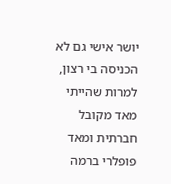יושר אישי גם לא הכניסה בי רצון, למרות שהייתי מאד מקובל חברתית ומאד פופלרי ברמה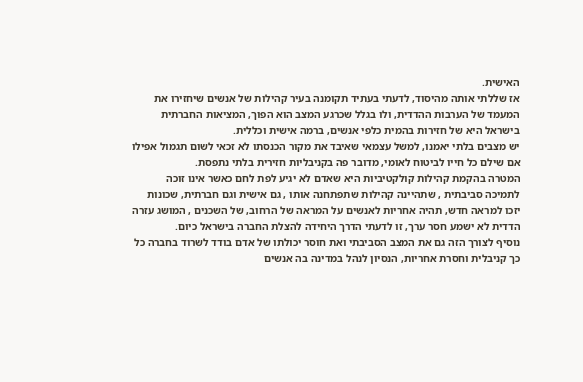האישית.
אז שללתי אותה מהיסוד, לדעתי בעתיד תקומנה בעיר קהילות של אנשים שיחזירו את המעמד של הערבות ההדדית, ולו בגלל שכרגע המצב הוא הפוך, המציאות החברתית בישראל היא של חזירות בהמית כלפי אנשים, ברמה אישית וכללית.
יש מצבים בלתי יאמנו, למשל עצמאי שאיבד את מקור הכנסתו לא זכאי לשום תגמול אפילו אם שילם כל חייו לביטוח לאומי, מדובר פה בקניבליות חזירית בלתי נתפסת.
המטרה בהקמת קהילות קולקטיביות היא שאדם לא יגיע לפת לחם כאשר אינו זוכה לתמיכה סביבתית , שתהיינה קהילות שתפתחנה אותו , גם אישית וגם חברתית, שכונות יזכו למראה חדש, תהיה אחריות לאנשים על המראה של הרחוב, של השכנים , המושג עזרה הדדית לא ישמע חסר ערך, זו לדעתי הדרך היחידה להצלת החברה בישראל כיום.
נוסיף לצורך הזה גם את המצב הסביבתי ואת חוסר יכולתו של אדם בודד לשרוד בחברה כל כך קניבלית וחסרת אחריות, הנסיון לנהל במדינה בה אנשים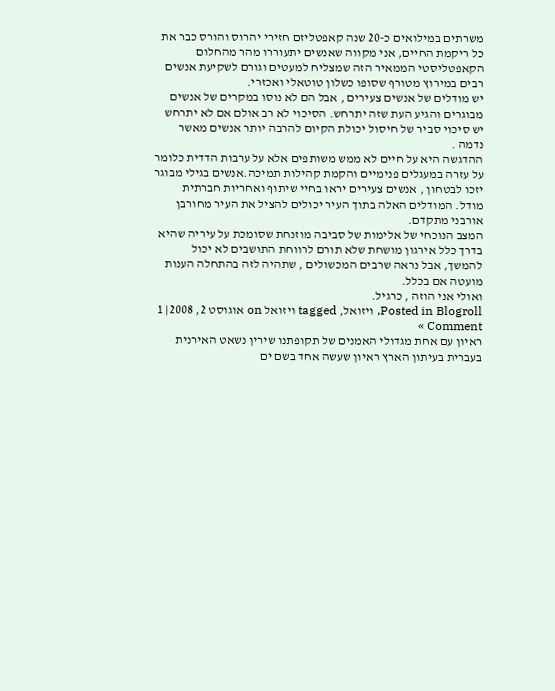משרתים במילואים כ-20 שנה קאפטליזם חזירי יהרוס והורס כבר את כל ריקמת החיים, אני מקווה שאנשים יתעוררו מהר מהחלום הקאפטליסטי הממאיר הזה שמצליח למעטים וגורם לשקיעת אנשים רבים במירוץ מטורף שסופו כשלון טוטאלי ואכזרי.
יש מודלים של אנשים צעירים , אבל הם לא נוסו במקרים של אנשים מבוגרים והגיע העת שזה יתרחש. הסיכוי לא רב אולם אם לא יתרחש יש סיכוי סביר של חיסול יכולת הקיום להרבה יותר אנשים מאשר נדמה .
ההדגשה היא על חיים לא ממש משותפים אלא על ערבות הדדית כלומר על עזרה במעגלים פנימיים והקמת קהילות תמיכה.אנשים בגילי מבוגר יזכו לבטחון , אנשים צעירים יראו בחיי שיתוף ואחריות חברתית מודל. המודלים האלה בתוך העיר יכולים להציל את העיר מחורבן אורבני מתקדם.
המצב הנוכחי של אלימות של סביבה מוזנחת שסומכת על עיריה שהיא בדרך כלל אירגון מושחת שלא תורם לרווחת התושבים לא יכול להמשך, אבל נראה שרבים המכשולים , שתהיה לזה בהתחלה הענות מועטה אם בכלל.
ואולי אני הוזה , כרגיל.
Posted in Blogroll, ויזואל, tagged ויזואל on אוגוסט 2, 2008| 1 Comment »
ראיון עם אחת מגדולי האמנים של תקופתנו שירין נשאט האירנית בעברית בעיתון הארץ ראיון שעשה אחד בשם ים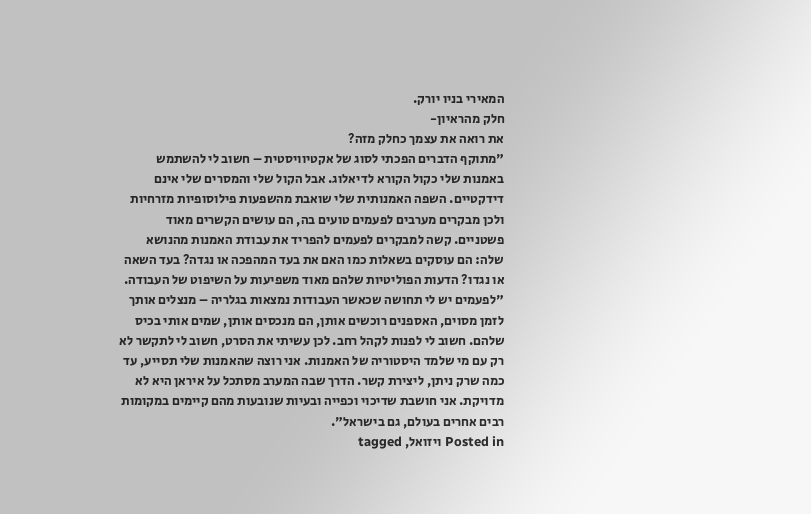המאירי בניו יורק.
חלק מהראיון-
את רואה את עצמך כחלק מזה?
"מתוקף הדברים הפכתי לסוג של אקטיוויסטית – חשוב לי להשתמש באמנות שלי כקול הקורא לדיאלוג. אבל הקול שלי והמסרים שלי אינם דידקטיים. השפה האמנותית שלי שואבת מהשפעות פילוסופיות מזרחיות ולכן מבקרים מערבים לפעמים טועים בה, הם עושים הקשרים מאוד פשטניים. קשה למבקרים לפעמים להפריד את עבודת האמנות מהנושא שלה: הם עוסקים בשאלות כמו האם את בעד המהפכה או נגדה? בעד השאה או נגדו? הדעות הפוליטיות שלהם מאוד משפיעות על השיפוט של העבודה.
"לפעמים יש לי תחושה שכאשר העבודות נמצאות בגלריה – מנצלים אותך לזמן מסוים, האספנים רוכשים אותן, הם מנכסים אותן, שמים אותי בכיס שלהם. חשוב לי לפנות לקהל רחב. לכן עשיתי את הסרט, חשוב לי לתקשר לא רק עם מי שלמד היסטוריה של האמנות. אני רוצה שהאמנות שלי תסייע, עד כמה שרק ניתן, ליצירת קשר. הדרך שבה המערב מסתכל על איראן היא לא מדויקת. אני חושבת שדיכוי וכפייה ובעיות שנובעות מהם קיימים במקומות רבים אחרים בעולם, גם בישראל".
Posted in ויזואל, tagged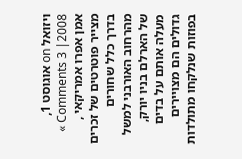ויזואל on אוגוסט 1, 2008| 3 Comments »
אמן אפרו אמריקאי , מצייר פוטרטים של זכרים בדרך כלל שחורים מהרחוב האורבני למשל של הארלם בניו יורק, מעלה אותם על בדים גדולים הם מצויירים בפוזות שנלקחו מתולדות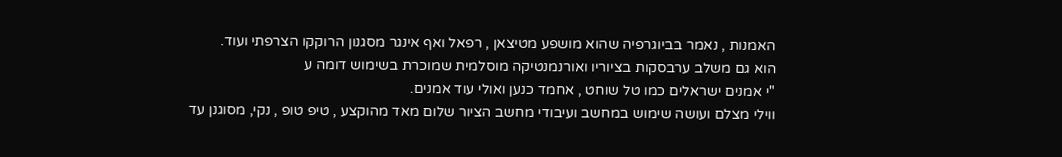האמנות , נאמר בביוגרפיה שהוא מושפע מטיצאן , רפאל ואף אינגר מסגנון הרוקקו הצרפתי ועוד.
הוא גם משלב ערבסקות בציוריו ואורנמנטיקה מוסלמית שמוכרת בשימוש דומה ע
"י אמנים ישראלים כמו טל שוחט , אחמד כנען ואולי עוד אמנים.
ווילי מצלם ועושה שימוש במחשב ועיבודי מחשב הציור שלום מאד מהוקצע , טיפ טופ , נקי, מסוגנן עד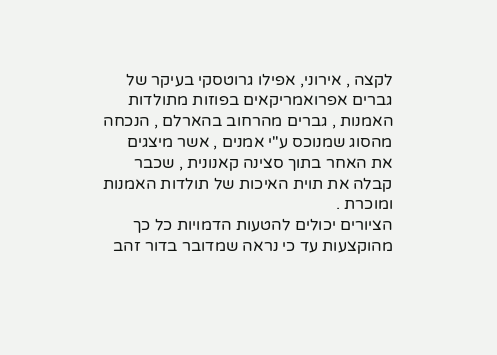לקצה , אירוני, אפילו גרוטסקי בעיקר של גברים אפרואמריקאים בפוזות מתולדות האמנות , גברים מהרחוב בהארלם , הנכחה מהסוג שמנוכס ע"י אמנים , אשר מיצגים את האחר בתוך סצינה קאנונית , שכבר קבלה את תוית האיכות של תולדות האמנות ומוכרת .
הציורים יכולים להטעות הדמויות כל כך מהוקצעות עד כי נראה שמדובר בדור זהב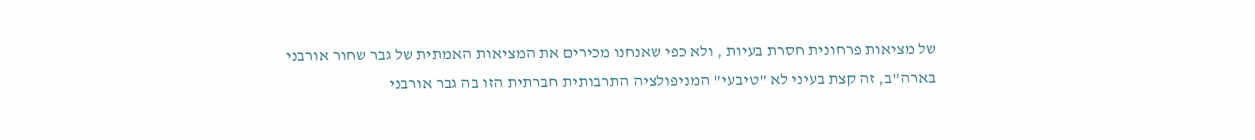של מציאות פרחונית חסרת בעיות , ולא כפי שאנחנו מכירים את המציאות האמתית של גבר שחור אורבני בארה"ב, זה קצת בעיני לא "טיבעי" המניפולציה התרבותית חברתית הזו בה גבר אורבני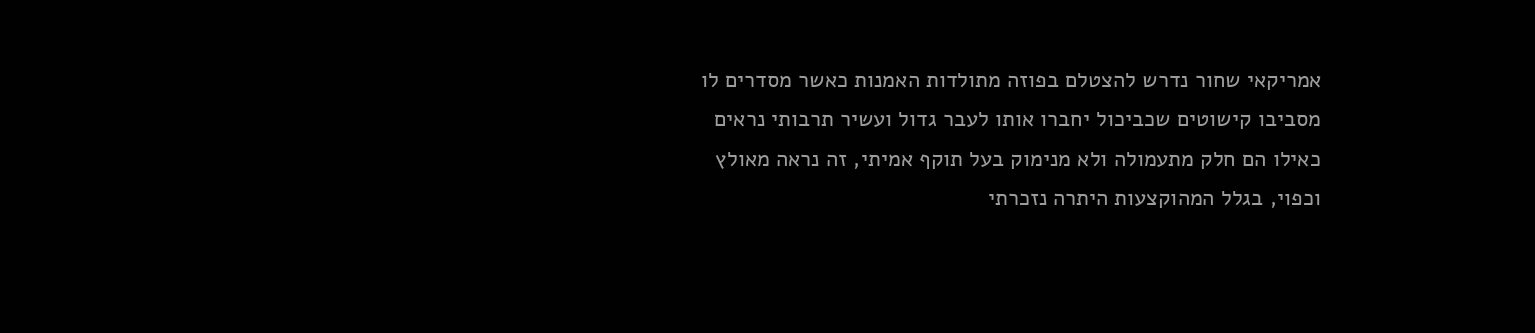אמריקאי שחור נדרש להצטלם בפוזה מתולדות האמנות כאשר מסדרים לו מסביבו קישוטים שכביכול יחברו אותו לעבר גדול ועשיר תרבותי נראים כאילו הם חלק מתעמולה ולא מנימוק בעל תוקף אמיתי, זה נראה מאולץ וכפוי, בגלל המהוקצעות היתרה נזכרתי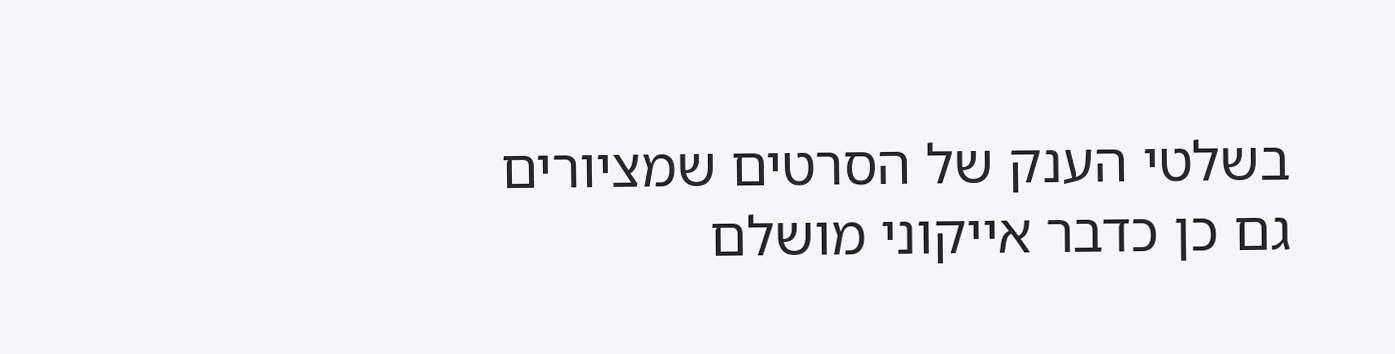בשלטי הענק של הסרטים שמציורים גם כן כדבר אייקוני מושלם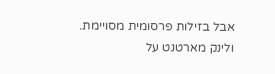אבל בזילות פרסומית מסויימת.
ולינק מארטנט על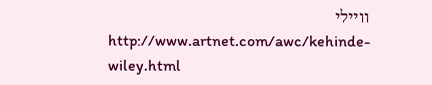וויילי
http://www.artnet.com/awc/kehinde-wiley.html